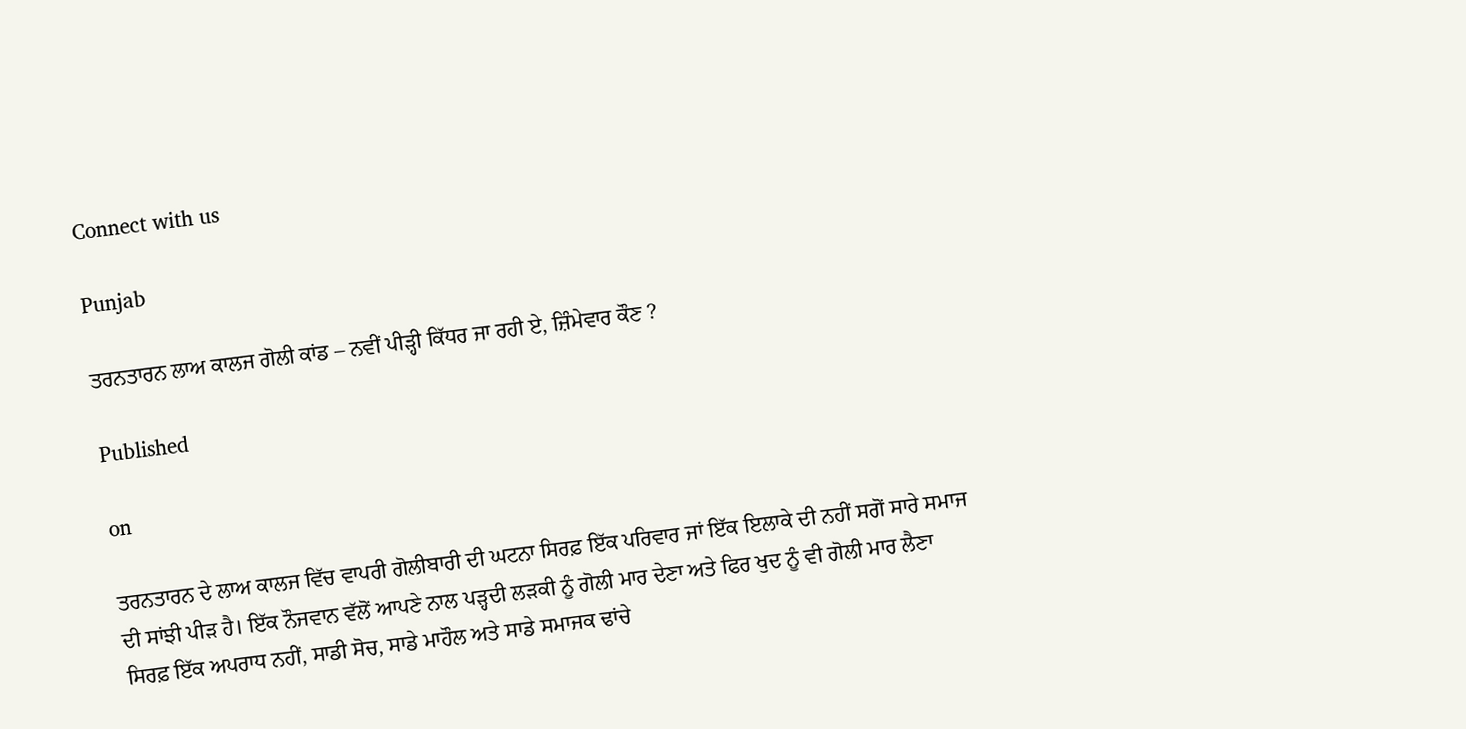Connect with us

Punjab

ਤਰਨਤਾਰਨ ਲਾਅ ਕਾਲਜ ਗੋਲੀ ਕਾਂਡ – ਨਵੀਂ ਪੀੜ੍ਹੀ ਕਿੱਧਰ ਜਾ ਰਹੀ ਏ, ਜ਼ਿੰਮੇਵਾਰ ਕੌਣ ?

Published

on

ਤਰਨਤਾਰਨ ਦੇ ਲਾਅ ਕਾਲਜ ਵਿੱਚ ਵਾਪਰੀ ਗੋਲੀਬਾਰੀ ਦੀ ਘਟਨਾ ਸਿਰਫ਼ ਇੱਕ ਪਰਿਵਾਰ ਜਾਂ ਇੱਕ ਇਲਾਕੇ ਦੀ ਨਹੀਂ ਸਗੋਂ ਸਾਰੇ ਸਮਾਜ ਦੀ ਸਾਂਝੀ ਪੀੜ ਹੈ। ਇੱਕ ਨੌਜਵਾਨ ਵੱਲੋਂ ਆਪਣੇ ਨਾਲ ਪੜ੍ਹਦੀ ਲੜਕੀ ਨੂੰ ਗੋਲੀ ਮਾਰ ਦੇਣਾ ਅਤੇ ਫਿਰ ਖੁਦ ਨੂੰ ਵੀ ਗੋਲੀ ਮਾਰ ਲੈਣਾ ਸਿਰਫ਼ ਇੱਕ ਅਪਰਾਧ ਨਹੀਂ, ਸਾਡੀ ਸੋਚ, ਸਾਡੇ ਮਾਹੌਲ ਅਤੇ ਸਾਡੇ ਸਮਾਜਕ ਢਾਂਚੇ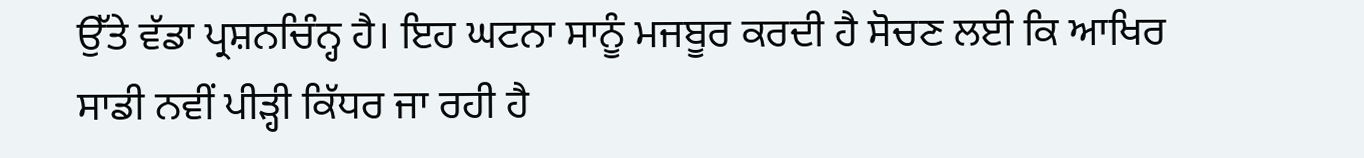ਉੱਤੇ ਵੱਡਾ ਪ੍ਰਸ਼ਨਚਿੰਨ੍ਹ ਹੈ। ਇਹ ਘਟਨਾ ਸਾਨੂੰ ਮਜਬੂਰ ਕਰਦੀ ਹੈ ਸੋਚਣ ਲਈ ਕਿ ਆਖਿਰ ਸਾਡੀ ਨਵੀਂ ਪੀੜ੍ਹੀ ਕਿੱਧਰ ਜਾ ਰਹੀ ਹੈ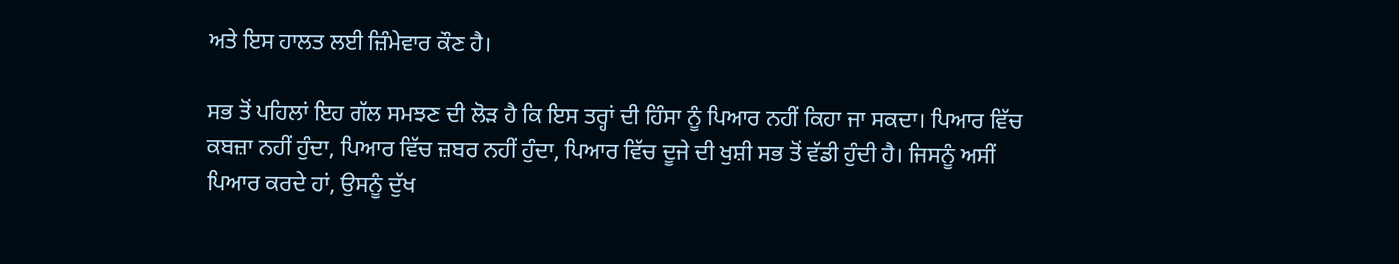ਅਤੇ ਇਸ ਹਾਲਤ ਲਈ ਜ਼ਿੰਮੇਵਾਰ ਕੌਣ ਹੈ।

ਸਭ ਤੋਂ ਪਹਿਲਾਂ ਇਹ ਗੱਲ ਸਮਝਣ ਦੀ ਲੋੜ ਹੈ ਕਿ ਇਸ ਤਰ੍ਹਾਂ ਦੀ ਹਿੰਸਾ ਨੂੰ ਪਿਆਰ ਨਹੀਂ ਕਿਹਾ ਜਾ ਸਕਦਾ। ਪਿਆਰ ਵਿੱਚ ਕਬਜ਼ਾ ਨਹੀਂ ਹੁੰਦਾ, ਪਿਆਰ ਵਿੱਚ ਜ਼ਬਰ ਨਹੀਂ ਹੁੰਦਾ, ਪਿਆਰ ਵਿੱਚ ਦੂਜੇ ਦੀ ਖੁਸ਼ੀ ਸਭ ਤੋਂ ਵੱਡੀ ਹੁੰਦੀ ਹੈ। ਜਿਸਨੂੰ ਅਸੀਂ ਪਿਆਰ ਕਰਦੇ ਹਾਂ, ਉਸਨੂੰ ਦੁੱਖ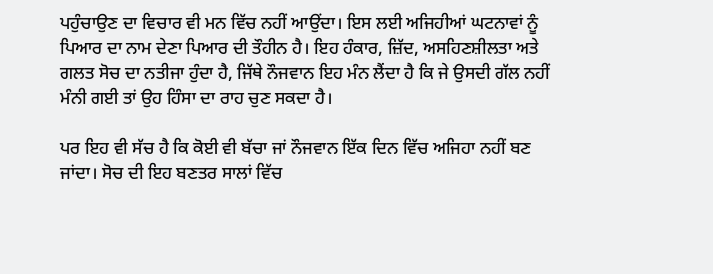ਪਹੁੰਚਾਉਣ ਦਾ ਵਿਚਾਰ ਵੀ ਮਨ ਵਿੱਚ ਨਹੀਂ ਆਉਂਦਾ। ਇਸ ਲਈ ਅਜਿਹੀਆਂ ਘਟਨਾਵਾਂ ਨੂੰ ਪਿਆਰ ਦਾ ਨਾਮ ਦੇਣਾ ਪਿਆਰ ਦੀ ਤੌਹੀਨ ਹੈ। ਇਹ ਹੰਕਾਰ, ਜ਼ਿੱਦ, ਅਸਹਿਣਸ਼ੀਲਤਾ ਅਤੇ ਗਲਤ ਸੋਚ ਦਾ ਨਤੀਜਾ ਹੁੰਦਾ ਹੈ, ਜਿੱਥੇ ਨੌਜਵਾਨ ਇਹ ਮੰਨ ਲੈਂਦਾ ਹੈ ਕਿ ਜੇ ਉਸਦੀ ਗੱਲ ਨਹੀਂ ਮੰਨੀ ਗਈ ਤਾਂ ਉਹ ਹਿੰਸਾ ਦਾ ਰਾਹ ਚੁਣ ਸਕਦਾ ਹੈ।

ਪਰ ਇਹ ਵੀ ਸੱਚ ਹੈ ਕਿ ਕੋਈ ਵੀ ਬੱਚਾ ਜਾਂ ਨੌਜਵਾਨ ਇੱਕ ਦਿਨ ਵਿੱਚ ਅਜਿਹਾ ਨਹੀਂ ਬਣ ਜਾਂਦਾ। ਸੋਚ ਦੀ ਇਹ ਬਣਤਰ ਸਾਲਾਂ ਵਿੱਚ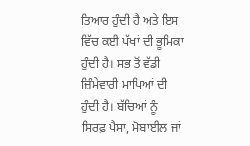ਤਿਆਰ ਹੁੰਦੀ ਹੈ ਅਤੇ ਇਸ ਵਿੱਚ ਕਈ ਪੱਖਾਂ ਦੀ ਭੂਮਿਕਾ ਹੁੰਦੀ ਹੈ। ਸਭ ਤੋਂ ਵੱਡੀ ਜ਼ਿੰਮੇਵਾਰੀ ਮਾਪਿਆਂ ਦੀ ਹੁੰਦੀ ਹੈ। ਬੱਚਿਆਂ ਨੂੰ ਸਿਰਫ਼ ਪੈਸਾ, ਮੋਬਾਈਲ ਜਾਂ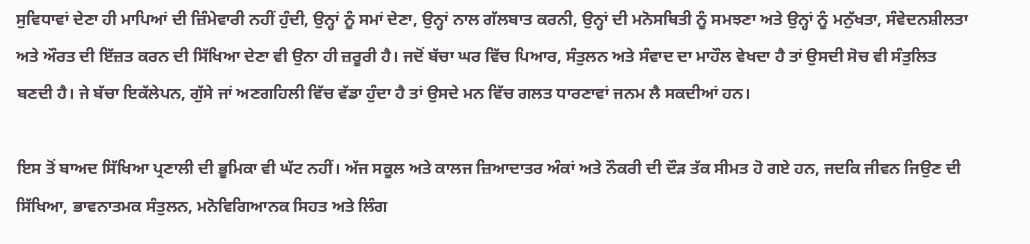ਸੁਵਿਧਾਵਾਂ ਦੇਣਾ ਹੀ ਮਾਪਿਆਂ ਦੀ ਜ਼ਿੰਮੇਵਾਰੀ ਨਹੀਂ ਹੁੰਦੀ, ਉਨ੍ਹਾਂ ਨੂੰ ਸਮਾਂ ਦੇਣਾ, ਉਨ੍ਹਾਂ ਨਾਲ ਗੱਲਬਾਤ ਕਰਨੀ, ਉਨ੍ਹਾਂ ਦੀ ਮਨੋਸਥਿਤੀ ਨੂੰ ਸਮਝਣਾ ਅਤੇ ਉਨ੍ਹਾਂ ਨੂੰ ਮਨੁੱਖਤਾ, ਸੰਵੇਦਨਸ਼ੀਲਤਾ ਅਤੇ ਔਰਤ ਦੀ ਇੱਜ਼ਤ ਕਰਨ ਦੀ ਸਿੱਖਿਆ ਦੇਣਾ ਵੀ ਉਨਾ ਹੀ ਜ਼ਰੂਰੀ ਹੈ। ਜਦੋਂ ਬੱਚਾ ਘਰ ਵਿੱਚ ਪਿਆਰ, ਸੰਤੁਲਨ ਅਤੇ ਸੰਵਾਦ ਦਾ ਮਾਹੌਲ ਵੇਖਦਾ ਹੈ ਤਾਂ ਉਸਦੀ ਸੋਚ ਵੀ ਸੰਤੁਲਿਤ ਬਣਦੀ ਹੈ। ਜੇ ਬੱਚਾ ਇਕੱਲੇਪਨ, ਗੁੱਸੇ ਜਾਂ ਅਣਗਹਿਲੀ ਵਿੱਚ ਵੱਡਾ ਹੁੰਦਾ ਹੈ ਤਾਂ ਉਸਦੇ ਮਨ ਵਿੱਚ ਗਲਤ ਧਾਰਣਾਵਾਂ ਜਨਮ ਲੈ ਸਕਦੀਆਂ ਹਨ।

ਇਸ ਤੋਂ ਬਾਅਦ ਸਿੱਖਿਆ ਪ੍ਰਣਾਲੀ ਦੀ ਭੂਮਿਕਾ ਵੀ ਘੱਟ ਨਹੀਂ। ਅੱਜ ਸਕੂਲ ਅਤੇ ਕਾਲਜ ਜ਼ਿਆਦਾਤਰ ਅੰਕਾਂ ਅਤੇ ਨੌਕਰੀ ਦੀ ਦੌੜ ਤੱਕ ਸੀਮਤ ਹੋ ਗਏ ਹਨ, ਜਦਕਿ ਜੀਵਨ ਜਿਉਣ ਦੀ ਸਿੱਖਿਆ, ਭਾਵਨਾਤਮਕ ਸੰਤੁਲਨ, ਮਨੋਵਿਗਿਆਨਕ ਸਿਹਤ ਅਤੇ ਲਿੰਗ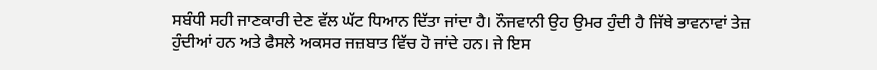ਸਬੰਧੀ ਸਹੀ ਜਾਣਕਾਰੀ ਦੇਣ ਵੱਲ ਘੱਟ ਧਿਆਨ ਦਿੱਤਾ ਜਾਂਦਾ ਹੈ। ਨੌਜਵਾਨੀ ਉਹ ਉਮਰ ਹੁੰਦੀ ਹੈ ਜਿੱਥੇ ਭਾਵਨਾਵਾਂ ਤੇਜ਼ ਹੁੰਦੀਆਂ ਹਨ ਅਤੇ ਫੈਸਲੇ ਅਕਸਰ ਜਜ਼ਬਾਤ ਵਿੱਚ ਹੋ ਜਾਂਦੇ ਹਨ। ਜੇ ਇਸ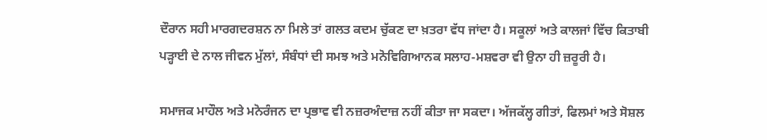ਦੌਰਾਨ ਸਹੀ ਮਾਰਗਦਰਸ਼ਨ ਨਾ ਮਿਲੇ ਤਾਂ ਗਲਤ ਕਦਮ ਚੁੱਕਣ ਦਾ ਖ਼ਤਰਾ ਵੱਧ ਜਾਂਦਾ ਹੈ। ਸਕੂਲਾਂ ਅਤੇ ਕਾਲਜਾਂ ਵਿੱਚ ਕਿਤਾਬੀ ਪੜ੍ਹਾਈ ਦੇ ਨਾਲ ਜੀਵਨ ਮੁੱਲਾਂ, ਸੰਬੰਧਾਂ ਦੀ ਸਮਝ ਅਤੇ ਮਨੋਵਿਗਿਆਨਕ ਸਲਾਹ-ਮਸ਼ਵਰਾ ਵੀ ਉਨਾ ਹੀ ਜ਼ਰੂਰੀ ਹੈ।

ਸਮਾਜਕ ਮਾਹੌਲ ਅਤੇ ਮਨੋਰੰਜਨ ਦਾ ਪ੍ਰਭਾਵ ਵੀ ਨਜ਼ਰਅੰਦਾਜ਼ ਨਹੀਂ ਕੀਤਾ ਜਾ ਸਕਦਾ। ਅੱਜਕੱਲ੍ਹ ਗੀਤਾਂ, ਫਿਲਮਾਂ ਅਤੇ ਸੋਸ਼ਲ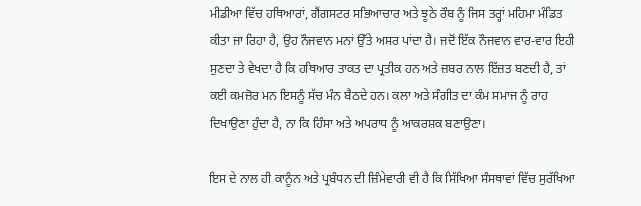ਮੀਡੀਆ ਵਿੱਚ ਹਥਿਆਰਾਂ, ਗੈਂਗਸਟਰ ਸਭਿਆਚਾਰ ਅਤੇ ਝੂਠੇ ਰੌਬ ਨੂੰ ਜਿਸ ਤਰ੍ਹਾਂ ਮਹਿਮਾ ਮੰਡਿਤ ਕੀਤਾ ਜਾ ਰਿਹਾ ਹੈ, ਉਹ ਨੌਜਵਾਨ ਮਨਾਂ ਉੱਤੇ ਅਸਰ ਪਾਂਦਾ ਹੈ। ਜਦੋਂ ਇੱਕ ਨੌਜਵਾਨ ਵਾਰ-ਵਾਰ ਇਹੀ ਸੁਣਦਾ ਤੇ ਵੇਖਦਾ ਹੈ ਕਿ ਹਥਿਆਰ ਤਾਕਤ ਦਾ ਪ੍ਰਤੀਕ ਹਨ ਅਤੇ ਜ਼ਬਰ ਨਾਲ ਇੱਜ਼ਤ ਬਣਦੀ ਹੈ, ਤਾਂ ਕਈ ਕਮਜ਼ੋਰ ਮਨ ਇਸਨੂੰ ਸੱਚ ਮੰਨ ਬੈਠਦੇ ਹਨ। ਕਲਾ ਅਤੇ ਸੰਗੀਤ ਦਾ ਕੰਮ ਸਮਾਜ ਨੂੰ ਰਾਹ ਦਿਖਾਉਣਾ ਹੁੰਦਾ ਹੈ, ਨਾ ਕਿ ਹਿੰਸਾ ਅਤੇ ਅਪਰਾਧ ਨੂੰ ਆਕਰਸ਼ਕ ਬਣਾਉਣਾ।

ਇਸ ਦੇ ਨਾਲ ਹੀ ਕਾਨੂੰਨ ਅਤੇ ਪ੍ਰਬੰਧਨ ਦੀ ਜ਼ਿੰਮੇਵਾਰੀ ਵੀ ਹੈ ਕਿ ਸਿੱਖਿਆ ਸੰਸਥਾਵਾਂ ਵਿੱਚ ਸੁਰੱਖਿਆ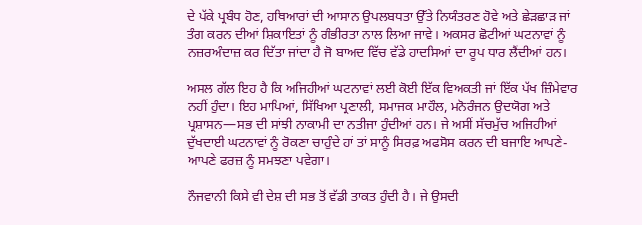ਦੇ ਪੱਕੇ ਪ੍ਰਬੰਧ ਹੋਣ, ਹਥਿਆਰਾਂ ਦੀ ਆਸਾਨ ਉਪਲਬਧਤਾ ਉੱਤੇ ਨਿਯੰਤਰਣ ਹੋਵੇ ਅਤੇ ਛੇੜਛਾੜ ਜਾਂ ਤੰਗ ਕਰਨ ਦੀਆਂ ਸ਼ਿਕਾਇਤਾਂ ਨੂੰ ਗੰਭੀਰਤਾ ਨਾਲ ਲਿਆ ਜਾਵੇ। ਅਕਸਰ ਛੋਟੀਆਂ ਘਟਨਾਵਾਂ ਨੂੰ ਨਜ਼ਰਅੰਦਾਜ਼ ਕਰ ਦਿੱਤਾ ਜਾਂਦਾ ਹੈ ਜੋ ਬਾਅਦ ਵਿੱਚ ਵੱਡੇ ਹਾਦਸਿਆਂ ਦਾ ਰੂਪ ਧਾਰ ਲੈਂਦੀਆਂ ਹਨ।

ਅਸਲ ਗੱਲ ਇਹ ਹੈ ਕਿ ਅਜਿਹੀਆਂ ਘਟਨਾਵਾਂ ਲਈ ਕੋਈ ਇੱਕ ਵਿਅਕਤੀ ਜਾਂ ਇੱਕ ਪੱਖ ਜ਼ਿੰਮੇਵਾਰ ਨਹੀਂ ਹੁੰਦਾ। ਇਹ ਮਾਪਿਆਂ, ਸਿੱਖਿਆ ਪ੍ਰਣਾਲੀ, ਸਮਾਜਕ ਮਾਹੌਲ, ਮਨੋਰੰਜਨ ਉਦਯੋਗ ਅਤੇ ਪ੍ਰਸ਼ਾਸਨ—ਸਭ ਦੀ ਸਾਂਝੀ ਨਾਕਾਮੀ ਦਾ ਨਤੀਜਾ ਹੁੰਦੀਆਂ ਹਨ। ਜੇ ਅਸੀਂ ਸੱਚਮੁੱਚ ਅਜਿਹੀਆਂ ਦੁੱਖਦਾਈ ਘਟਨਾਵਾਂ ਨੂੰ ਰੋਕਣਾ ਚਾਹੁੰਦੇ ਹਾਂ ਤਾਂ ਸਾਨੂੰ ਸਿਰਫ਼ ਅਫਸੋਸ ਕਰਨ ਦੀ ਬਜਾਇ ਆਪਣੇ-ਆਪਣੇ ਫਰਜ਼ ਨੂੰ ਸਮਝਣਾ ਪਵੇਗਾ।

ਨੌਜਵਾਨੀ ਕਿਸੇ ਵੀ ਦੇਸ਼ ਦੀ ਸਭ ਤੋਂ ਵੱਡੀ ਤਾਕਤ ਹੁੰਦੀ ਹੈ। ਜੇ ਉਸਦੀ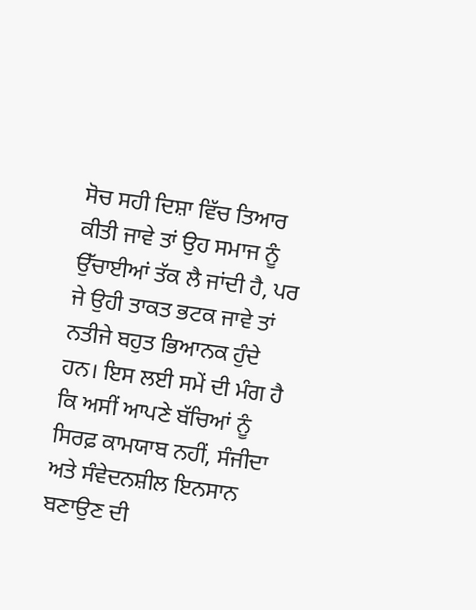ਸੋਚ ਸਹੀ ਦਿਸ਼ਾ ਵਿੱਚ ਤਿਆਰ ਕੀਤੀ ਜਾਵੇ ਤਾਂ ਉਹ ਸਮਾਜ ਨੂੰ ਉੱਚਾਈਆਂ ਤੱਕ ਲੈ ਜਾਂਦੀ ਹੈ, ਪਰ ਜੇ ਉਹੀ ਤਾਕਤ ਭਟਕ ਜਾਵੇ ਤਾਂ ਨਤੀਜੇ ਬਹੁਤ ਭਿਆਨਕ ਹੁੰਦੇ ਹਨ। ਇਸ ਲਈ ਸਮੇਂ ਦੀ ਮੰਗ ਹੈ ਕਿ ਅਸੀਂ ਆਪਣੇ ਬੱਚਿਆਂ ਨੂੰ ਸਿਰਫ਼ ਕਾਮਯਾਬ ਨਹੀਂ, ਸੰਜੀਦਾ ਅਤੇ ਸੰਵੇਦਨਸ਼ੀਲ ਇਨਸਾਨ ਬਣਾਉਣ ਦੀ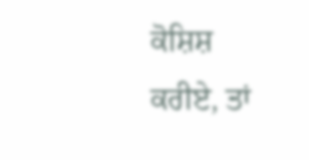ਕੋਸ਼ਿਸ਼ ਕਰੀਏ, ਤਾਂ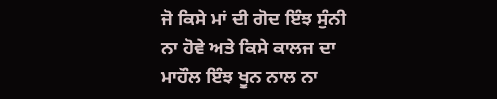ਜੋ ਕਿਸੇ ਮਾਂ ਦੀ ਗੋਦ ਇੰਝ ਸੁੰਨੀ ਨਾ ਹੋਵੇ ਅਤੇ ਕਿਸੇ ਕਾਲਜ ਦਾ ਮਾਹੌਲ ਇੰਝ ਖੂਨ ਨਾਲ ਨਾ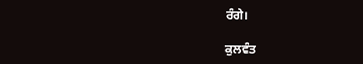ਰੰਗੇ।

ਕੁਲਵੰਤ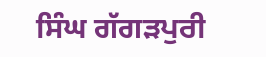ਸਿੰਘ ਗੱਗੜਪੁਰੀ